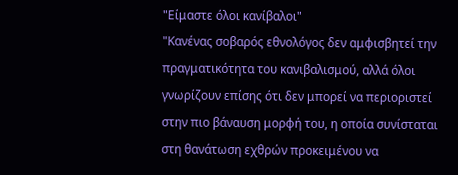"Είμαστε όλοι κανίβαλοι"
"Κανένας σοβαρός εθνολόγος δεν αμφισβητεί την πραγματικότητα του κανιβαλισμού, αλλά όλοι γνωρίζουν επίσης ότι δεν μπορεί να περιοριστεί στην πιο βάναυση μορφή του, η οποία συνίσταται στη θανάτωση εχθρών προκειμένου να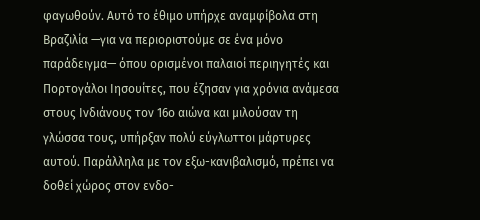φαγωθούν. Αυτό το έθιμο υπήρχε αναμφίβολα στη Βραζιλία —για να περιοριστούμε σε ένα μόνο παράδειγμα— όπου ορισμένοι παλαιοί περιηγητές και Πορτογάλοι Ιησουίτες, που έζησαν για χρόνια ανάμεσα στους Ινδιάνους τον 16ο αιώνα και μιλούσαν τη γλώσσα τους, υπήρξαν πολύ εύγλωττοι μάρτυρες αυτού. Παράλληλα με τον εξω-κανιβαλισμό, πρέπει να δοθεί χώρος στον ενδο-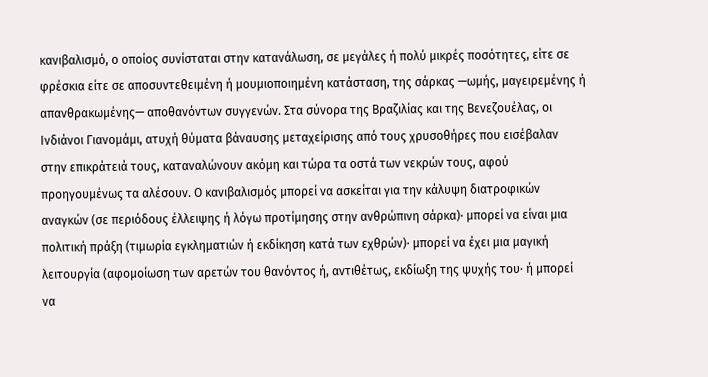κανιβαλισμό, ο οποίος συνίσταται στην κατανάλωση, σε μεγάλες ή πολύ μικρές ποσότητες, είτε σε φρέσκια είτε σε αποσυντεθειμένη ή μουμιοποιημένη κατάσταση, της σάρκας —ωμής, μαγειρεμένης ή απανθρακωμένης— αποθανόντων συγγενών. Στα σύνορα της Βραζιλίας και της Βενεζουέλας, οι Ινδιάνοι Γιανομάμι, ατυχή θύματα βάναυσης μεταχείρισης από τους χρυσοθήρες που εισέβαλαν στην επικράτειά τους, καταναλώνουν ακόμη και τώρα τα οστά των νεκρών τους, αφού προηγουμένως τα αλέσουν. Ο κανιβαλισμός μπορεί να ασκείται για την κάλυψη διατροφικών αναγκών (σε περιόδους έλλειψης ή λόγω προτίμησης στην ανθρώπινη σάρκα)· μπορεί να είναι μια πολιτική πράξη (τιμωρία εγκληματιών ή εκδίκηση κατά των εχθρών)· μπορεί να έχει μια μαγική λειτουργία (αφομοίωση των αρετών του θανόντος ή, αντιθέτως, εκδίωξη της ψυχής του· ή μπορεί να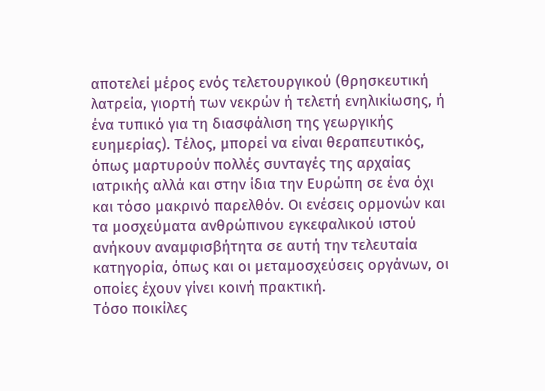αποτελεί μέρος ενός τελετουργικού (θρησκευτική λατρεία, γιορτή των νεκρών ή τελετή ενηλικίωσης, ή ένα τυπικό για τη διασφάλιση της γεωργικής ευημερίας). Τέλος, μπορεί να είναι θεραπευτικός, όπως μαρτυρούν πολλές συνταγές της αρχαίας ιατρικής αλλά και στην ίδια την Ευρώπη σε ένα όχι και τόσο μακρινό παρελθόν. Οι ενέσεις ορμονών και τα μοσχεύματα ανθρώπινου εγκεφαλικού ιστού ανήκουν αναμφισβήτητα σε αυτή την τελευταία κατηγορία, όπως και οι μεταμοσχεύσεις οργάνων, οι οποίες έχουν γίνει κοινή πρακτική.
Τόσο ποικίλες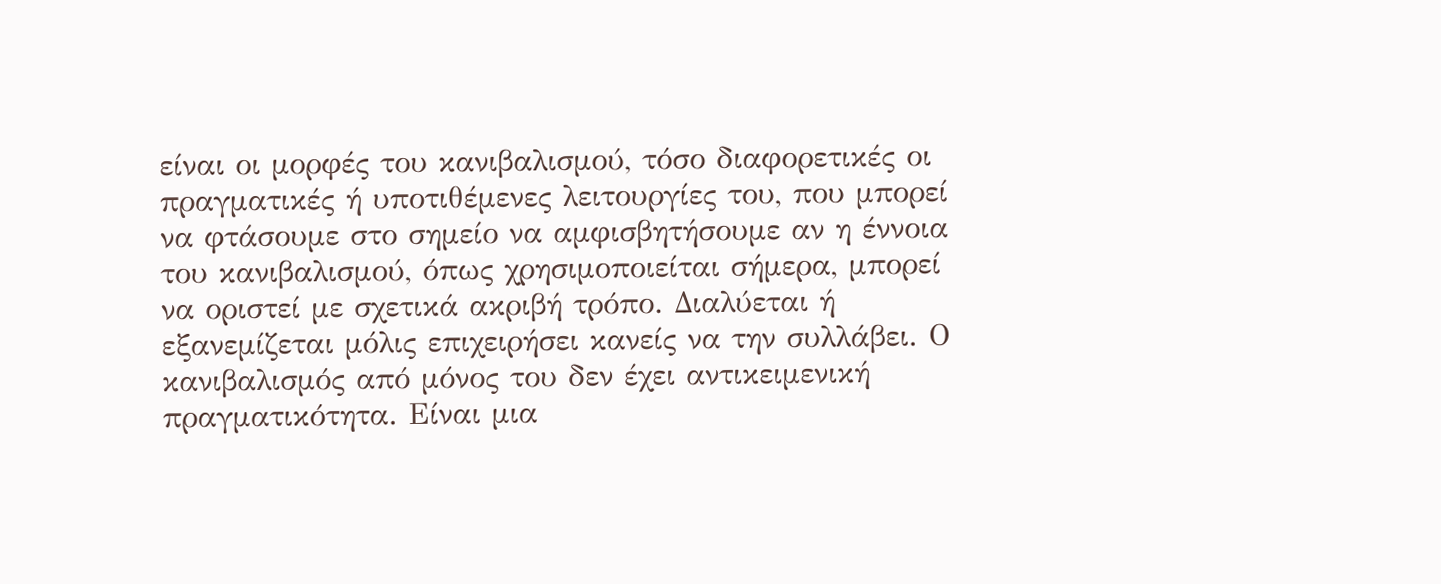είναι οι μορφές του κανιβαλισμού, τόσο διαφορετικές οι πραγματικές ή υποτιθέμενες λειτουργίες του, που μπορεί να φτάσουμε στο σημείο να αμφισβητήσουμε αν η έννοια του κανιβαλισμού, όπως χρησιμοποιείται σήμερα, μπορεί να οριστεί με σχετικά ακριβή τρόπο. Διαλύεται ή εξανεμίζεται μόλις επιχειρήσει κανείς να την συλλάβει. Ο κανιβαλισμός από μόνος του δεν έχει αντικειμενική πραγματικότητα. Είναι μια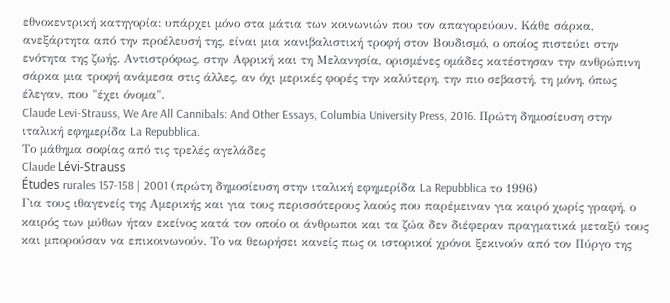εθνοκεντρική κατηγορία: υπάρχει μόνο στα μάτια των κοινωνιών που τον απαγορεύουν. Κάθε σάρκα, ανεξάρτητα από την προέλευσή της, είναι μια κανιβαλιστική τροφή στον Βουδισμό, ο οποίος πιστεύει στην ενότητα της ζωής. Αντιστρόφως, στην Αφρική και τη Μελανησία, ορισμένες ομάδες κατέστησαν την ανθρώπινη σάρκα μια τροφή ανάμεσα στις άλλες, αν όχι μερικές φορές την καλύτερη, την πιο σεβαστή, τη μόνη, όπως έλεγαν, που "έχει όνομα".
Claude Levi-Strauss, We Are All Cannibals: And Other Essays, Columbia University Press, 2016. Πρώτη δημοσίευση στην ιταλική εφημερίδα La Repubblica.
Το μάθημα σοφίας από τις τρελές αγελάδες
Claude Lévi-Strauss
Études rurales 157-158 | 2001 (πρώτη δημοσίευση στην ιταλική εφημερίδα La Repubblica το 1996)
Για τους ιθαγενείς της Αμερικής και για τους περισσότερους λαούς που παρέμειναν για καιρό χωρίς γραφή, ο καιρός των μύθων ήταν εκείνος κατά τον οποίο οι άνθρωποι και τα ζώα δεν διέφεραν πραγματικά μεταξύ τους και μπορούσαν να επικοινωνούν. Το να θεωρήσει κανείς πως οι ιστορικοί χρόνοι ξεκινούν από τον Πύργο της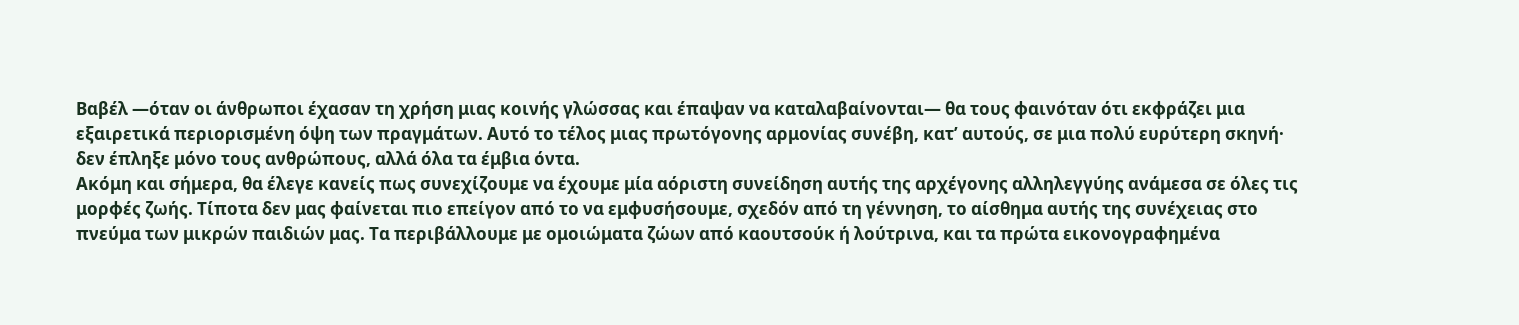Βαβέλ —όταν οι άνθρωποι έχασαν τη χρήση μιας κοινής γλώσσας και έπαψαν να καταλαβαίνονται— θα τους φαινόταν ότι εκφράζει μια εξαιρετικά περιορισμένη όψη των πραγμάτων. Αυτό το τέλος μιας πρωτόγονης αρμονίας συνέβη, κατ’ αυτούς, σε μια πολύ ευρύτερη σκηνή· δεν έπληξε μόνο τους ανθρώπους, αλλά όλα τα έμβια όντα.
Ακόμη και σήμερα, θα έλεγε κανείς πως συνεχίζουμε να έχουμε μία αόριστη συνείδηση αυτής της αρχέγονης αλληλεγγύης ανάμεσα σε όλες τις μορφές ζωής. Τίποτα δεν μας φαίνεται πιο επείγον από το να εμφυσήσουμε, σχεδόν από τη γέννηση, το αίσθημα αυτής της συνέχειας στο πνεύμα των μικρών παιδιών μας. Τα περιβάλλουμε με ομοιώματα ζώων από καουτσούκ ή λούτρινα, και τα πρώτα εικονογραφημένα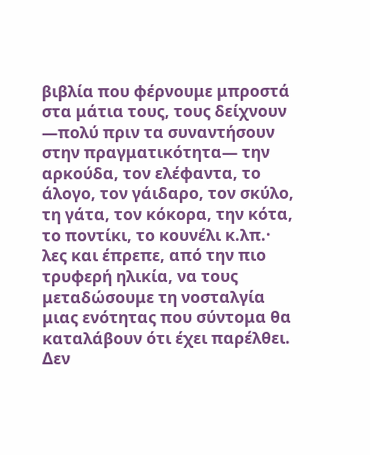βιβλία που φέρνουμε μπροστά στα μάτια τους, τους δείχνουν —πολύ πριν τα συναντήσουν στην πραγματικότητα— την αρκούδα, τον ελέφαντα, το άλογο, τον γάιδαρο, τον σκύλο, τη γάτα, τον κόκορα, την κότα, το ποντίκι, το κουνέλι κ.λπ.· λες και έπρεπε, από την πιο τρυφερή ηλικία, να τους μεταδώσουμε τη νοσταλγία μιας ενότητας που σύντομα θα καταλάβουν ότι έχει παρέλθει.
Δεν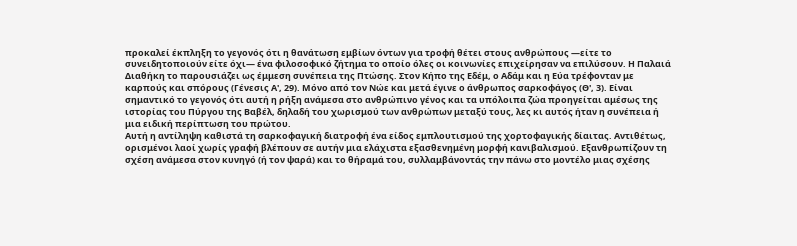προκαλεί έκπληξη το γεγονός ότι η θανάτωση εμβίων όντων για τροφή θέτει στους ανθρώπους —είτε το συνειδητοποιούν είτε όχι— ένα φιλοσοφικό ζήτημα το οποίο όλες οι κοινωνίες επιχείρησαν να επιλύσουν. Η Παλαιά Διαθήκη το παρουσιάζει ως έμμεση συνέπεια της Πτώσης. Στον Κήπο της Εδέμ, ο Αδάμ και η Εύα τρέφονταν με καρπούς και σπόρους (Γένεσις Α', 29). Μόνο από τον Νώε και μετά έγινε ο άνθρωπος σαρκοφάγος (Θ', 3). Είναι σημαντικό το γεγονός ότι αυτή η ρήξη ανάμεσα στο ανθρώπινο γένος και τα υπόλοιπα ζώα προηγείται αμέσως της ιστορίας του Πύργου της Βαβέλ, δηλαδή του χωρισμού των ανθρώπων μεταξύ τους, λες κι αυτός ήταν η συνέπεια ή μια ειδική περίπτωση του πρώτου.
Αυτή η αντίληψη καθιστά τη σαρκοφαγική διατροφή ένα είδος εμπλουτισμού της χορτοφαγικής δίαιτας. Αντιθέτως, ορισμένοι λαοί χωρίς γραφή βλέπουν σε αυτήν μια ελάχιστα εξασθενημένη μορφή κανιβαλισμού. Εξανθρωπίζουν τη σχέση ανάμεσα στον κυνηγό (ή τον ψαρά) και το θήραμά του, συλλαμβάνοντάς την πάνω στο μοντέλο μιας σχέσης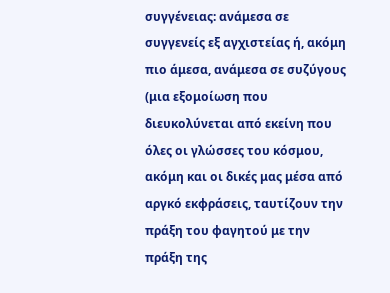συγγένειας: ανάμεσα σε συγγενείς εξ αγχιστείας ή, ακόμη πιο άμεσα, ανάμεσα σε συζύγους (μια εξομοίωση που διευκολύνεται από εκείνη που όλες οι γλώσσες του κόσμου, ακόμη και οι δικές μας μέσα από αργκό εκφράσεις, ταυτίζουν την πράξη του φαγητού με την πράξη της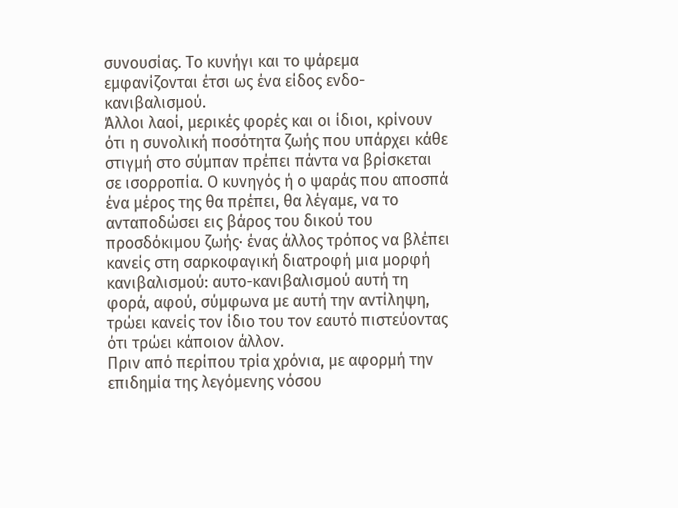συνουσίας. Το κυνήγι και το ψάρεμα εμφανίζονται έτσι ως ένα είδος ενδο-κανιβαλισμού.
Άλλοι λαοί, μερικές φορές και οι ίδιοι, κρίνουν ότι η συνολική ποσότητα ζωής που υπάρχει κάθε στιγμή στο σύμπαν πρέπει πάντα να βρίσκεται σε ισορροπία. Ο κυνηγός ή ο ψαράς που αποσπά ένα μέρος της θα πρέπει, θα λέγαμε, να το ανταποδώσει εις βάρος του δικού του προσδόκιμου ζωής· ένας άλλος τρόπος να βλέπει κανείς στη σαρκοφαγική διατροφή μια μορφή κανιβαλισμού: αυτο-κανιβαλισμού αυτή τη φορά, αφού, σύμφωνα με αυτή την αντίληψη, τρώει κανείς τον ίδιο του τον εαυτό πιστεύοντας ότι τρώει κάποιον άλλον.
Πριν από περίπου τρία χρόνια, με αφορμή την επιδημία της λεγόμενης νόσου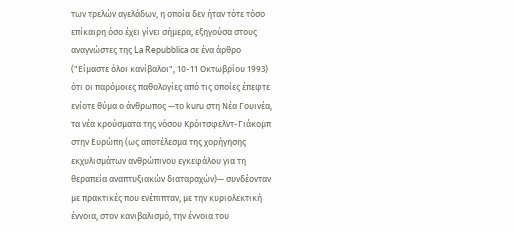των τρελών αγελάδων, η οποία δεν ήταν τότε τόσο επίκαιρη όσο έχει γίνει σήμερα, εξηγούσα στους αναγνώστες της La Repubblica σε ένα άρθρο ("Είμαστε όλοι κανίβαλοι", 10-11 Οκτωβρίου 1993) ότι οι παρόμοιες παθολογίες από τις οποίες έπεφτε ενίοτε θύμα ο άνθρωπος —το kuru στη Νέα Γουινέα, τα νέα κρούσματα της νόσου Κρόιτσφελντ-Γιάκομπ στην Ευρώπη (ως αποτέλεσμα της χορήγησης εκχυλισμάτων ανθρώπινου εγκεφάλου για τη θεραπεία αναπτυξιακών διαταραχών)— συνδέονταν με πρακτικές που ενέπιπταν, με την κυριολεκτική έννοια, στον κανιβαλισμό, την έννοια του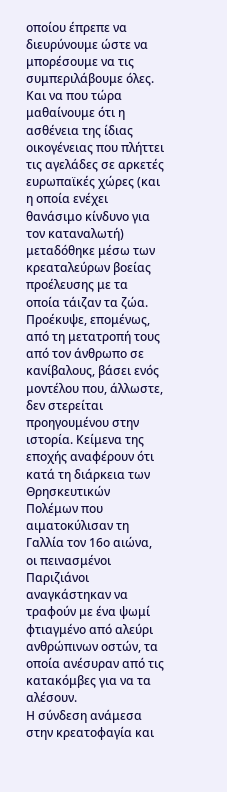οποίου έπρεπε να διευρύνουμε ώστε να μπορέσουμε να τις συμπεριλάβουμε όλες. Και να που τώρα μαθαίνουμε ότι η ασθένεια της ίδιας οικογένειας που πλήττει τις αγελάδες σε αρκετές ευρωπαϊκές χώρες (και η οποία ενέχει θανάσιμο κίνδυνο για τον καταναλωτή) μεταδόθηκε μέσω των κρεαταλεύρων βοείας προέλευσης με τα οποία τάιζαν τα ζώα. Προέκυψε, επομένως, από τη μετατροπή τους από τον άνθρωπο σε κανίβαλους, βάσει ενός μοντέλου που, άλλωστε, δεν στερείται προηγουμένου στην ιστορία. Κείμενα της εποχής αναφέρουν ότι κατά τη διάρκεια των Θρησκευτικών Πολέμων που αιματοκύλισαν τη Γαλλία τον 16ο αιώνα, οι πεινασμένοι Παριζιάνοι αναγκάστηκαν να τραφούν με ένα ψωμί φτιαγμένο από αλεύρι ανθρώπινων οστών, τα οποία ανέσυραν από τις κατακόμβες για να τα αλέσουν.
Η σύνδεση ανάμεσα στην κρεατοφαγία και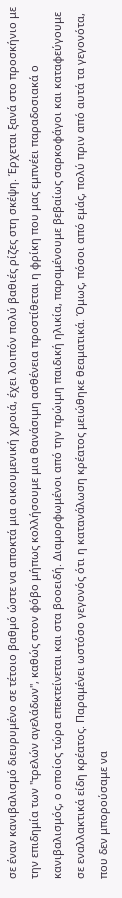σε έναν κανιβαλισμό διευρυμένο σε τέτοιο βαθμό ώστε να αποκτά μια οικουμενική χροιά, έχει λοιπόν πολύ βαθιές ρίζες στη σκέψη. Έρχεται ξανά στο προσκήνιο με την επιδημία των "τρελών αγελάδων", καθώς στον φόβο μήπως κολλήσουμε μια θανάσιμη ασθένεια προστίθεται η φρίκη που μας εμπνέει παραδοσιακά ο κανιβαλισμός, ο οποίος τώρα επεκτείνεται και στα βοοειδή. Διαμορφωμένοι από την πρώιμη παιδική ηλικία, παραμένουμε βεβαίως σαρκοφάγοι και καταφεύγουμε σε εναλλακτικά είδη κρέατος. Παραμένει ωστόσο γεγονός ότι η κατανάλωση κρέατος μειώθηκε θεαματικά. Όμως, πόσοι από εμάς, πολύ πριν από αυτά τα γεγονότα, που δεν μπορούσαμε να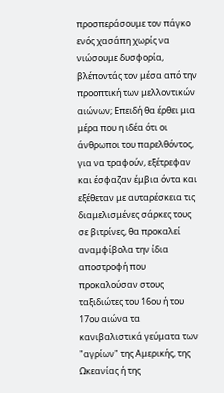προσπεράσουμε τον πάγκο ενός χασάπη χωρίς να νιώσουμε δυσφορία, βλέποντάς τον μέσα από την προοπτική των μελλοντικών αιώνων; Επειδή θα έρθει μια μέρα που η ιδέα ότι οι άνθρωποι του παρελθόντος, για να τραφούν, εξέτρεφαν και έσφαζαν έμβια όντα και εξέθεταν με αυταρέσκεια τις διαμελισμένες σάρκες τους σε βιτρίνες, θα προκαλεί αναμφίβολα την ίδια αποστροφή που προκαλούσαν στους ταξιδιώτες του 16ου ή του 17ου αιώνα τα κανιβαλιστικά γεύματα των "αγρίων" της Αμερικής, της Ωκεανίας ή της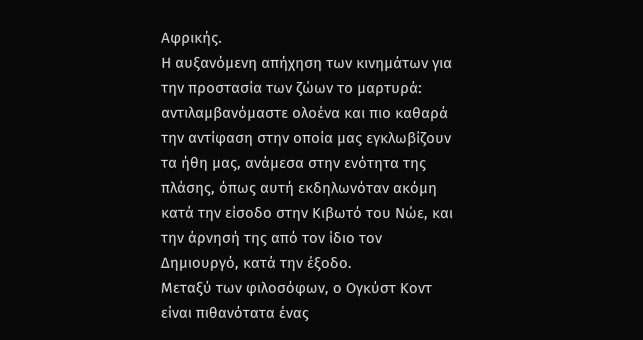Αφρικής.
Η αυξανόμενη απήχηση των κινημάτων για την προστασία των ζώων το μαρτυρά: αντιλαμβανόμαστε ολοένα και πιο καθαρά την αντίφαση στην οποία μας εγκλωβίζουν τα ήθη μας, ανάμεσα στην ενότητα της πλάσης, όπως αυτή εκδηλωνόταν ακόμη κατά την είσοδο στην Κιβωτό του Νώε, και την άρνησή της από τον ίδιο τον Δημιουργό, κατά την έξοδο.
Μεταξύ των φιλοσόφων, ο Ογκύστ Κοντ είναι πιθανότατα ένας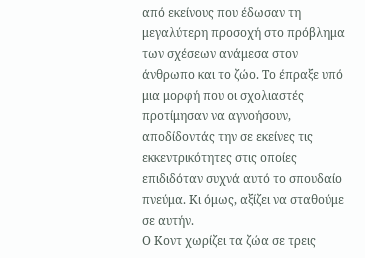από εκείνους που έδωσαν τη μεγαλύτερη προσοχή στο πρόβλημα των σχέσεων ανάμεσα στον άνθρωπο και το ζώο. Το έπραξε υπό μια μορφή που οι σχολιαστές προτίμησαν να αγνοήσουν, αποδίδοντάς την σε εκείνες τις εκκεντρικότητες στις οποίες επιδιδόταν συχνά αυτό το σπουδαίο πνεύμα. Κι όμως, αξίζει να σταθούμε σε αυτήν.
Ο Κοντ χωρίζει τα ζώα σε τρεις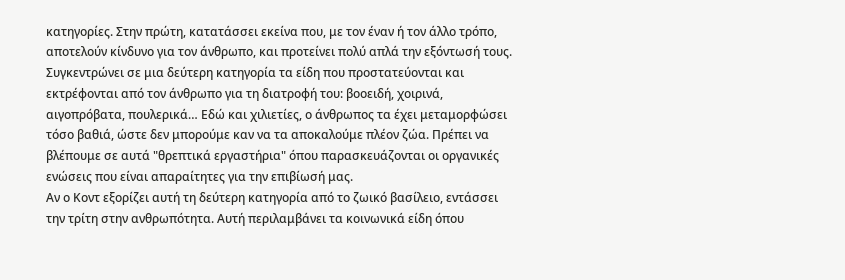κατηγορίες. Στην πρώτη, κατατάσσει εκείνα που, με τον έναν ή τον άλλο τρόπο, αποτελούν κίνδυνο για τον άνθρωπο, και προτείνει πολύ απλά την εξόντωσή τους.
Συγκεντρώνει σε μια δεύτερη κατηγορία τα είδη που προστατεύονται και εκτρέφονται από τον άνθρωπο για τη διατροφή του: βοοειδή, χοιρινά, αιγοπρόβατα, πουλερικά… Εδώ και χιλιετίες, ο άνθρωπος τα έχει μεταμορφώσει τόσο βαθιά, ώστε δεν μπορούμε καν να τα αποκαλούμε πλέον ζώα. Πρέπει να βλέπουμε σε αυτά "θρεπτικά εργαστήρια" όπου παρασκευάζονται οι οργανικές ενώσεις που είναι απαραίτητες για την επιβίωσή μας.
Αν ο Κοντ εξορίζει αυτή τη δεύτερη κατηγορία από το ζωικό βασίλειο, εντάσσει την τρίτη στην ανθρωπότητα. Αυτή περιλαμβάνει τα κοινωνικά είδη όπου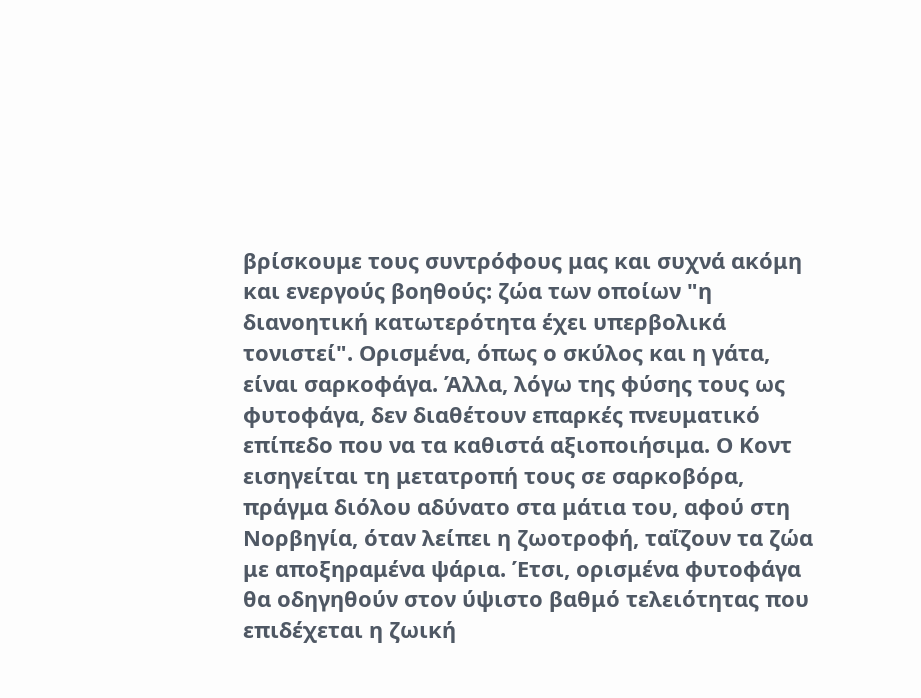βρίσκουμε τους συντρόφους μας και συχνά ακόμη και ενεργούς βοηθούς: ζώα των οποίων "η διανοητική κατωτερότητα έχει υπερβολικά τονιστεί". Ορισμένα, όπως ο σκύλος και η γάτα, είναι σαρκοφάγα. Άλλα, λόγω της φύσης τους ως φυτοφάγα, δεν διαθέτουν επαρκές πνευματικό επίπεδο που να τα καθιστά αξιοποιήσιμα. Ο Κοντ εισηγείται τη μετατροπή τους σε σαρκοβόρα, πράγμα διόλου αδύνατο στα μάτια του, αφού στη Νορβηγία, όταν λείπει η ζωοτροφή, ταΐζουν τα ζώα με αποξηραμένα ψάρια. Έτσι, ορισμένα φυτοφάγα θα οδηγηθούν στον ύψιστο βαθμό τελειότητας που επιδέχεται η ζωική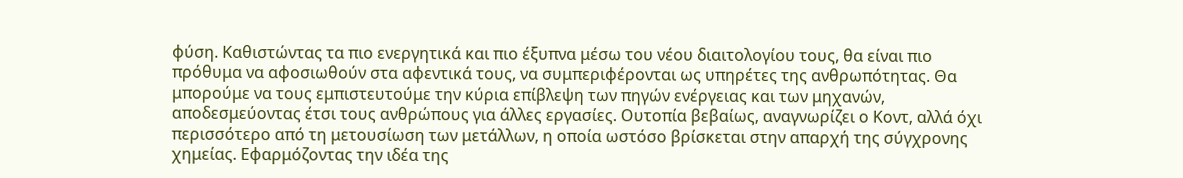φύση. Καθιστώντας τα πιο ενεργητικά και πιο έξυπνα μέσω του νέου διαιτολογίου τους, θα είναι πιο πρόθυμα να αφοσιωθούν στα αφεντικά τους, να συμπεριφέρονται ως υπηρέτες της ανθρωπότητας. Θα μπορούμε να τους εμπιστευτούμε την κύρια επίβλεψη των πηγών ενέργειας και των μηχανών, αποδεσμεύοντας έτσι τους ανθρώπους για άλλες εργασίες. Ουτοπία βεβαίως, αναγνωρίζει ο Κοντ, αλλά όχι περισσότερο από τη μετουσίωση των μετάλλων, η οποία ωστόσο βρίσκεται στην απαρχή της σύγχρονης χημείας. Εφαρμόζοντας την ιδέα της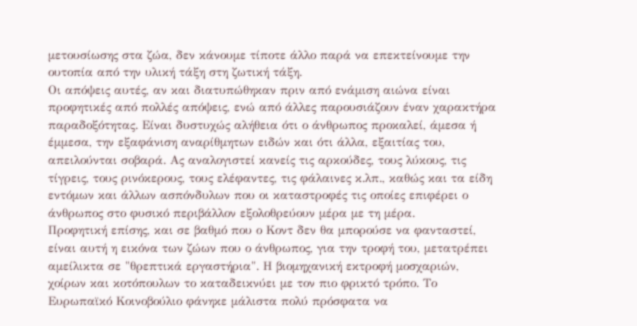μετουσίωσης στα ζώα, δεν κάνουμε τίποτε άλλο παρά να επεκτείνουμε την ουτοπία από την υλική τάξη στη ζωτική τάξη.
Οι απόψεις αυτές, αν και διατυπώθηκαν πριν από ενάμιση αιώνα είναι προφητικές από πολλές απόψεις, ενώ από άλλες παρουσιάζουν έναν χαρακτήρα παραδοξότητας. Είναι δυστυχώς αλήθεια ότι ο άνθρωπος προκαλεί, άμεσα ή έμμεσα, την εξαφάνιση αναρίθμητων ειδών και ότι άλλα, εξαιτίας του, απειλούνται σοβαρά. Ας αναλογιστεί κανείς τις αρκούδες, τους λύκους, τις τίγρεις, τους ρινόκερους, τους ελέφαντες, τις φάλαινες κ.λπ., καθώς και τα είδη εντόμων και άλλων ασπόνδυλων που οι καταστροφές τις οποίες επιφέρει ο άνθρωπος στο φυσικό περιβάλλον εξολοθρεύουν μέρα με τη μέρα.
Προφητική επίσης, και σε βαθμό που ο Κοντ δεν θα μπορούσε να φανταστεί, είναι αυτή η εικόνα των ζώων που ο άνθρωπος, για την τροφή του, μετατρέπει αμείλικτα σε "θρεπτικά εργαστήρια". Η βιομηχανική εκτροφή μοσχαριών, χοίρων και κοτόπουλων το καταδεικνύει με τον πιο φρικτό τρόπο. Το Ευρωπαϊκό Κοινοβούλιο φάνηκε μάλιστα πολύ πρόσφατα να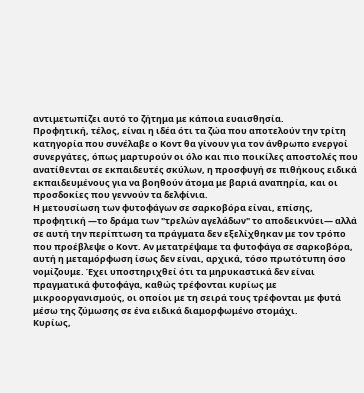αντιμετωπίζει αυτό το ζήτημα με κάποια ευαισθησία.
Προφητική, τέλος, είναι η ιδέα ότι τα ζώα που αποτελούν την τρίτη κατηγορία που συνέλαβε ο Κοντ θα γίνουν για τον άνθρωπο ενεργοί συνεργάτες, όπως μαρτυρούν οι όλο και πιο ποικίλες αποστολές που ανατίθενται σε εκπαιδευτές σκύλων, η προσφυγή σε πιθήκους ειδικά εκπαιδευμένους για να βοηθούν άτομα με βαριά αναπηρία, και οι προσδοκίες που γεννούν τα δελφίνια.
Η μετουσίωση των φυτοφάγων σε σαρκοβόρα είναι, επίσης, προφητική —το δράμα των "τρελών αγελάδων" το αποδεικνύει— αλλά σε αυτή την περίπτωση τα πράγματα δεν εξελίχθηκαν με τον τρόπο που προέβλεψε ο Κοντ. Αν μετατρέψαμε τα φυτοφάγα σε σαρκοβόρα, αυτή η μεταμόρφωση ίσως δεν είναι, αρχικά, τόσο πρωτότυπη όσο νομίζουμε. Έχει υποστηριχθεί ότι τα μηρυκαστικά δεν είναι πραγματικά φυτοφάγα, καθώς τρέφονται κυρίως με μικροοργανισμούς, οι οποίοι με τη σειρά τους τρέφονται με φυτά μέσω της ζύμωσης σε ένα ειδικά διαμορφωμένο στομάχι.
Κυρίως,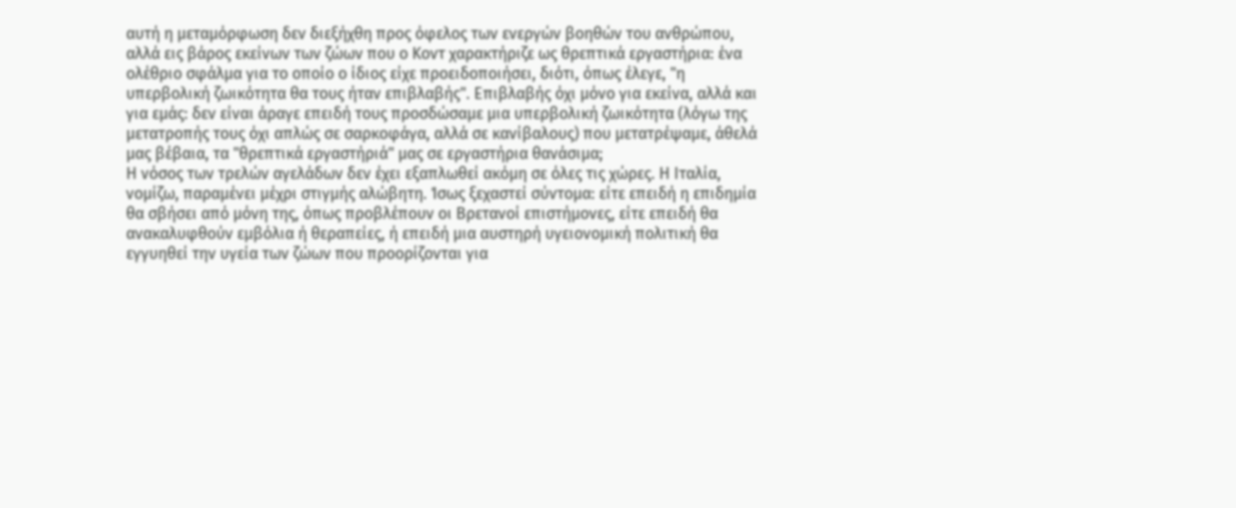αυτή η μεταμόρφωση δεν διεξήχθη προς όφελος των ενεργών βοηθών του ανθρώπου, αλλά εις βάρος εκείνων των ζώων που ο Κοντ χαρακτήριζε ως θρεπτικά εργαστήρια: ένα ολέθριο σφάλμα για το οποίο ο ίδιος είχε προειδοποιήσει, διότι, όπως έλεγε, "η υπερβολική ζωικότητα θα τους ήταν επιβλαβής". Επιβλαβής όχι μόνο για εκείνα, αλλά και για εμάς: δεν είναι άραγε επειδή τους προσδώσαμε μια υπερβολική ζωικότητα (λόγω της μετατροπής τους όχι απλώς σε σαρκοφάγα, αλλά σε κανίβαλους) που μετατρέψαμε, άθελά μας βέβαια, τα "θρεπτικά εργαστήριά" μας σε εργαστήρια θανάσιμα;
Η νόσος των τρελών αγελάδων δεν έχει εξαπλωθεί ακόμη σε όλες τις χώρες. Η Ιταλία, νομίζω, παραμένει μέχρι στιγμής αλώβητη. Ίσως ξεχαστεί σύντομα: είτε επειδή η επιδημία θα σβήσει από μόνη της, όπως προβλέπουν οι Βρετανοί επιστήμονες, είτε επειδή θα ανακαλυφθούν εμβόλια ή θεραπείες, ή επειδή μια αυστηρή υγειονομική πολιτική θα εγγυηθεί την υγεία των ζώων που προορίζονται για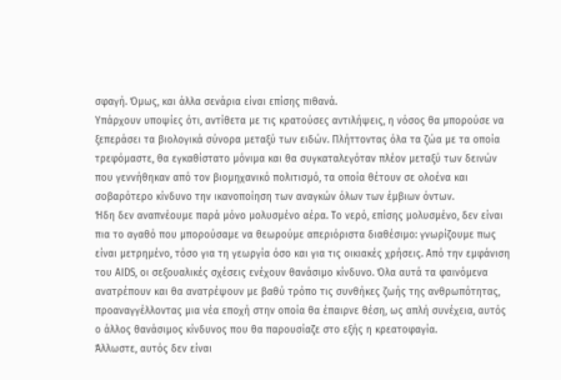σφαγή. Όμως, και άλλα σενάρια είναι επίσης πιθανά.
Υπάρχουν υποψίες ότι, αντίθετα με τις κρατούσες αντιλήψεις, η νόσος θα μπορούσε να ξεπεράσει τα βιολογικά σύνορα μεταξύ των ειδών. Πλήττοντας όλα τα ζώα με τα οποία τρεφόμαστε, θα εγκαθίστατο μόνιμα και θα συγκαταλεγόταν πλέον μεταξύ των δεινών που γεννήθηκαν από τον βιομηχανικό πολιτισμό, τα οποία θέτουν σε ολοένα και σοβαρότερο κίνδυνο την ικανοποίηση των αναγκών όλων των έμβιων όντων.
Ήδη δεν αναπνέουμε παρά μόνο μολυσμένο αέρα. Το νερό, επίσης μολυσμένο, δεν είναι πια το αγαθό που μπορούσαμε να θεωρούμε απεριόριστα διαθέσιμο: γνωρίζουμε πως είναι μετρημένο, τόσο για τη γεωργία όσο και για τις οικιακές χρήσεις. Από την εμφάνιση του AIDS, οι σεξουαλικές σχέσεις ενέχουν θανάσιμο κίνδυνο. Όλα αυτά τα φαινόμενα ανατρέπουν και θα ανατρέψουν με βαθύ τρόπο τις συνθήκες ζωής της ανθρωπότητας, προαναγγέλλοντας μια νέα εποχή στην οποία θα έπαιρνε θέση, ως απλή συνέχεια, αυτός ο άλλος θανάσιμος κίνδυνος που θα παρουσίαζε στο εξής η κρεατοφαγία.
Άλλωστε, αυτός δεν είναι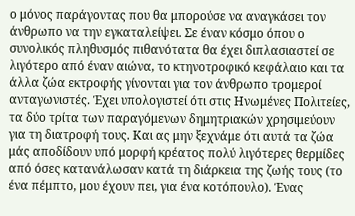ο μόνος παράγοντας που θα μπορούσε να αναγκάσει τον άνθρωπο να την εγκαταλείψει. Σε έναν κόσμο όπου ο συνολικός πληθυσμός πιθανότατα θα έχει διπλασιαστεί σε λιγότερο από έναν αιώνα, το κτηνοτροφικό κεφάλαιο και τα άλλα ζώα εκτροφής γίνονται για τον άνθρωπο τρομεροί ανταγωνιστές. Έχει υπολογιστεί ότι στις Ηνωμένες Πολιτείες, τα δύο τρίτα των παραγόμενων δημητριακών χρησιμεύουν για τη διατροφή τους. Και ας μην ξεχνάμε ότι αυτά τα ζώα μάς αποδίδουν υπό μορφή κρέατος πολύ λιγότερες θερμίδες από όσες κατανάλωσαν κατά τη διάρκεια της ζωής τους (το ένα πέμπτο, μου έχουν πει, για ένα κοτόπουλο). Ένας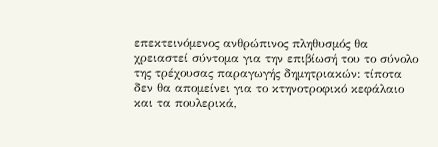επεκτεινόμενος ανθρώπινος πληθυσμός θα χρειαστεί σύντομα για την επιβίωσή του το σύνολο της τρέχουσας παραγωγής δημητριακών: τίποτα δεν θα απομείνει για το κτηνοτροφικό κεφάλαιο και τα πουλερικά,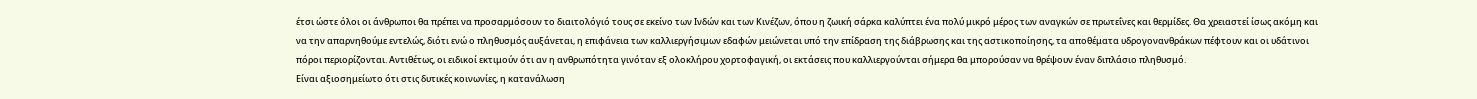έτσι ώστε όλοι οι άνθρωποι θα πρέπει να προσαρμόσουν το διαιτολόγιό τους σε εκείνο των Ινδών και των Κινέζων, όπου η ζωική σάρκα καλύπτει ένα πολύ μικρό μέρος των αναγκών σε πρωτεΐνες και θερμίδες. Θα χρειαστεί ίσως ακόμη και να την απαρνηθούμε εντελώς, διότι ενώ ο πληθυσμός αυξάνεται, η επιφάνεια των καλλιεργήσιμων εδαφών μειώνεται υπό την επίδραση της διάβρωσης και της αστικοποίησης, τα αποθέματα υδρογονανθράκων πέφτουν και οι υδάτινοι πόροι περιορίζονται. Αντιθέτως, οι ειδικοί εκτιμούν ότι αν η ανθρωπότητα γινόταν εξ ολοκλήρου χορτοφαγική, οι εκτάσεις που καλλιεργούνται σήμερα θα μπορούσαν να θρέψουν έναν διπλάσιο πληθυσμό.
Είναι αξιοσημείωτο ότι στις δυτικές κοινωνίες, η κατανάλωση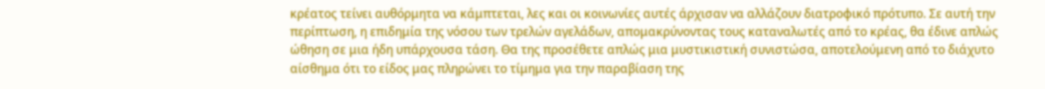κρέατος τείνει αυθόρμητα να κάμπτεται, λες και οι κοινωνίες αυτές άρχισαν να αλλάζουν διατροφικό πρότυπο. Σε αυτή την περίπτωση, η επιδημία της νόσου των τρελών αγελάδων, απομακρύνοντας τους καταναλωτές από το κρέας, θα έδινε απλώς ώθηση σε μια ήδη υπάρχουσα τάση. Θα της προσέθετε απλώς μια μυστικιστική συνιστώσα, αποτελούμενη από το διάχυτο αίσθημα ότι το είδος μας πληρώνει το τίμημα για την παραβίαση της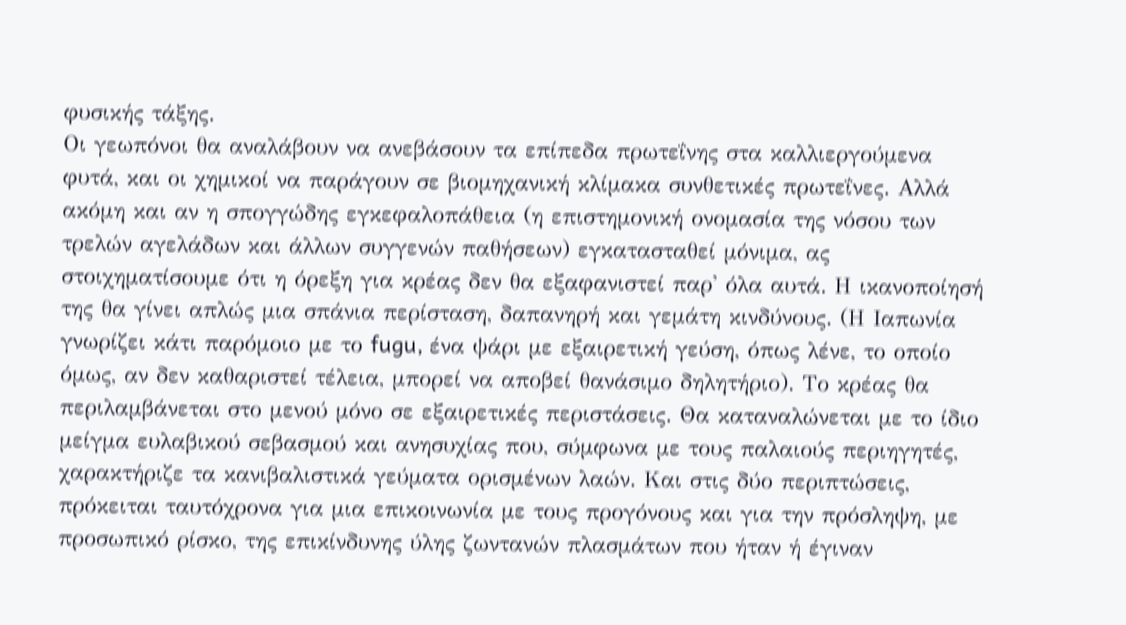φυσικής τάξης.
Οι γεωπόνοι θα αναλάβουν να ανεβάσουν τα επίπεδα πρωτεΐνης στα καλλιεργούμενα φυτά, και οι χημικοί να παράγουν σε βιομηχανική κλίμακα συνθετικές πρωτεΐνες. Αλλά ακόμη και αν η σπογγώδης εγκεφαλοπάθεια (η επιστημονική ονομασία της νόσου των τρελών αγελάδων και άλλων συγγενών παθήσεων) εγκατασταθεί μόνιμα, ας στοιχηματίσουμε ότι η όρεξη για κρέας δεν θα εξαφανιστεί παρ' όλα αυτά. Η ικανοποίησή της θα γίνει απλώς μια σπάνια περίσταση, δαπανηρή και γεμάτη κινδύνους. (Η Ιαπωνία γνωρίζει κάτι παρόμοιο με το fugu, ένα ψάρι με εξαιρετική γεύση, όπως λένε, το οποίο όμως, αν δεν καθαριστεί τέλεια, μπορεί να αποβεί θανάσιμο δηλητήριο). Το κρέας θα περιλαμβάνεται στο μενού μόνο σε εξαιρετικές περιστάσεις. Θα καταναλώνεται με το ίδιο μείγμα ευλαβικού σεβασμού και ανησυχίας που, σύμφωνα με τους παλαιούς περιηγητές, χαρακτήριζε τα κανιβαλιστικά γεύματα ορισμένων λαών. Και στις δύο περιπτώσεις, πρόκειται ταυτόχρονα για μια επικοινωνία με τους προγόνους και για την πρόσληψη, με προσωπικό ρίσκο, της επικίνδυνης ύλης ζωντανών πλασμάτων που ήταν ή έγιναν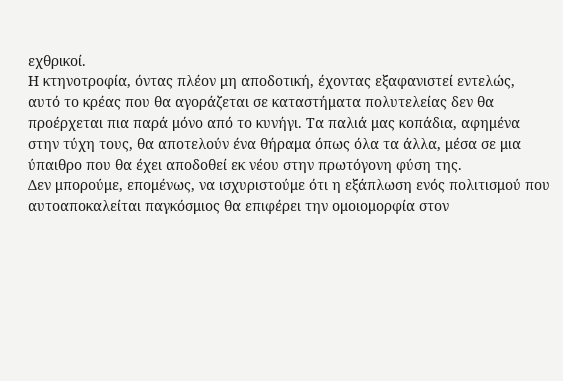εχθρικοί.
Η κτηνοτροφία, όντας πλέον μη αποδοτική, έχοντας εξαφανιστεί εντελώς, αυτό το κρέας που θα αγοράζεται σε καταστήματα πολυτελείας δεν θα προέρχεται πια παρά μόνο από το κυνήγι. Τα παλιά μας κοπάδια, αφημένα στην τύχη τους, θα αποτελούν ένα θήραμα όπως όλα τα άλλα, μέσα σε μια ύπαιθρο που θα έχει αποδοθεί εκ νέου στην πρωτόγονη φύση της.
Δεν μπορούμε, επομένως, να ισχυριστούμε ότι η εξάπλωση ενός πολιτισμού που αυτοαποκαλείται παγκόσμιος θα επιφέρει την ομοιομορφία στον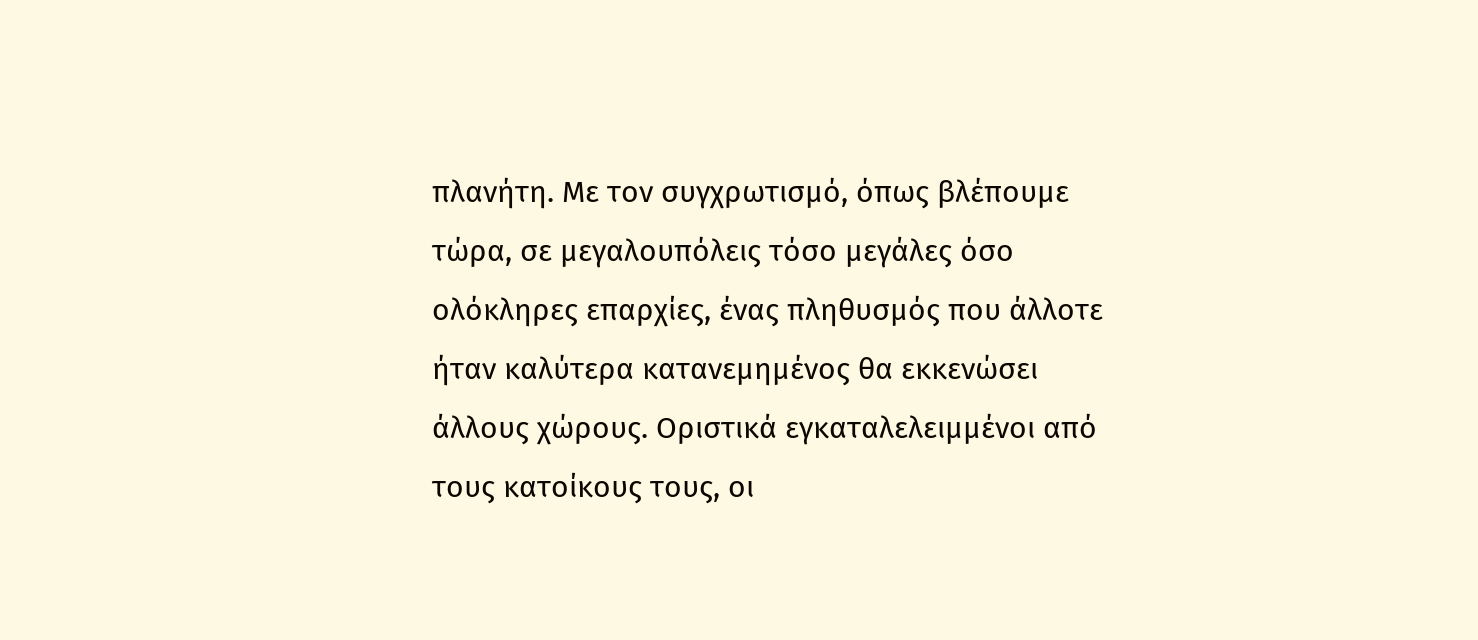πλανήτη. Με τον συγχρωτισμό, όπως βλέπουμε τώρα, σε μεγαλουπόλεις τόσο μεγάλες όσο ολόκληρες επαρχίες, ένας πληθυσμός που άλλοτε ήταν καλύτερα κατανεμημένος θα εκκενώσει άλλους χώρους. Οριστικά εγκαταλελειμμένοι από τους κατοίκους τους, οι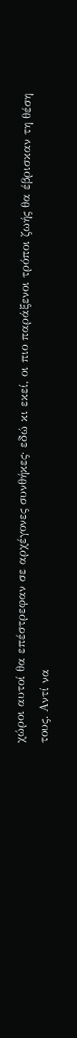χώροι αυτοί θα επέστρεφαν σε αρχέγονες συνθήκες· εδώ κι εκεί, οι πιο παράξενοι τρόποι ζωής θα έβρισκαν τη θέση τους. Αντί να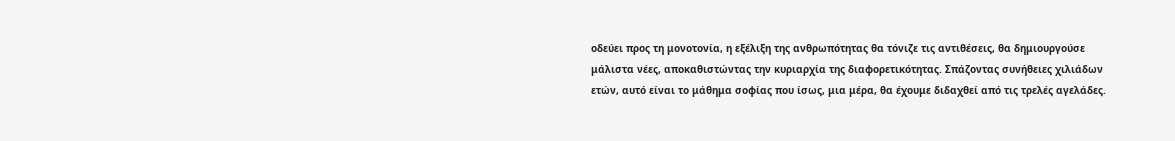οδεύει προς τη μονοτονία, η εξέλιξη της ανθρωπότητας θα τόνιζε τις αντιθέσεις, θα δημιουργούσε μάλιστα νέες, αποκαθιστώντας την κυριαρχία της διαφορετικότητας. Σπάζοντας συνήθειες χιλιάδων ετών, αυτό είναι το μάθημα σοφίας που ίσως, μια μέρα, θα έχουμε διδαχθεί από τις τρελές αγελάδες.